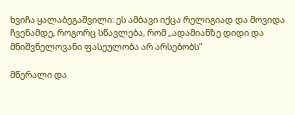ხვიჩა ყალაბეგაშვილი: ეს ამბავი იქცა რელიგიად და მოვიდა ჩვენამდე, როგორც სწავლება, რომ ,,ადამიანზე დიდი და მნიშვნელოვანი ფასეულობა არ არსებობს”

მწერალი და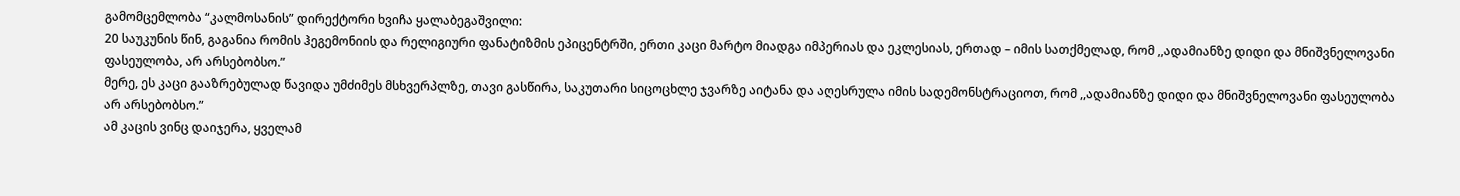გამომცემლობა “კალმოსანის” დირექტორი ხვიჩა ყალაბეგაშვილი:
20 საუკუნის წინ, გაგანია რომის ჰეგემონიის და რელიგიური ფანატიზმის ეპიცენტრში, ერთი კაცი მარტო მიადგა იმპერიას და ეკლესიას, ერთად – იმის სათქმელად, რომ ,,ადამიანზე დიდი და მნიშვნელოვანი ფასეულობა, არ არსებობსო.”
მერე, ეს კაცი გააზრებულად წავიდა უმძიმეს მსხვერპლზე, თავი გასწირა, საკუთარი სიცოცხლე ჯვარზე აიტანა და აღესრულა იმის სადემონსტრაციოთ, რომ ,,ადამიანზე დიდი და მნიშვნელოვანი ფასეულობა არ არსებობსო.”
ამ კაცის ვინც დაიჯერა, ყველამ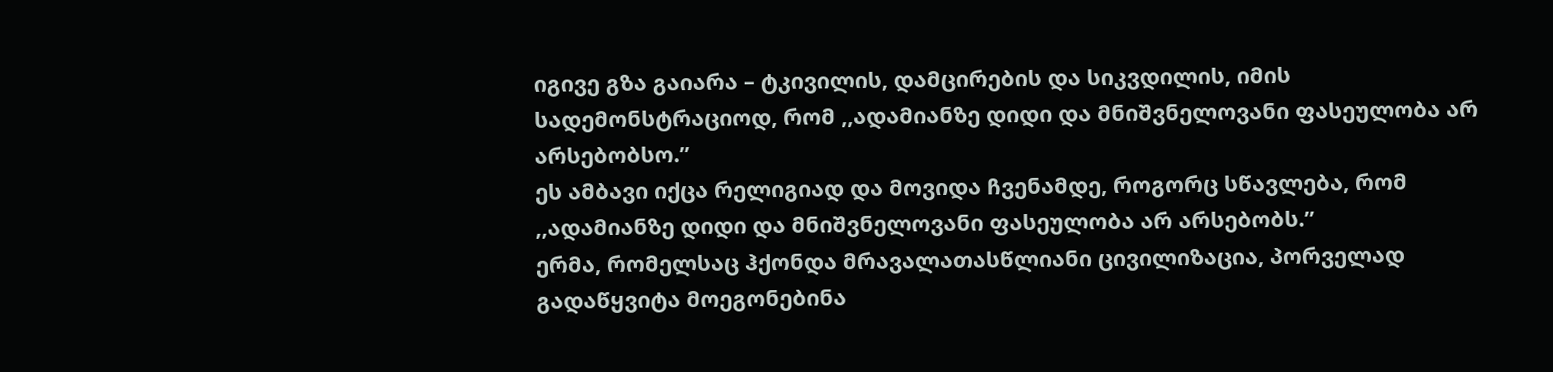იგივე გზა გაიარა – ტკივილის, დამცირების და სიკვდილის, იმის სადემონსტრაციოდ, რომ ,,ადამიანზე დიდი და მნიშვნელოვანი ფასეულობა არ არსებობსო.”
ეს ამბავი იქცა რელიგიად და მოვიდა ჩვენამდე, როგორც სწავლება, რომ ,,ადამიანზე დიდი და მნიშვნელოვანი ფასეულობა არ არსებობს.”
ერმა, რომელსაც ჰქონდა მრავალათასწლიანი ცივილიზაცია, პორველად გადაწყვიტა მოეგონებინა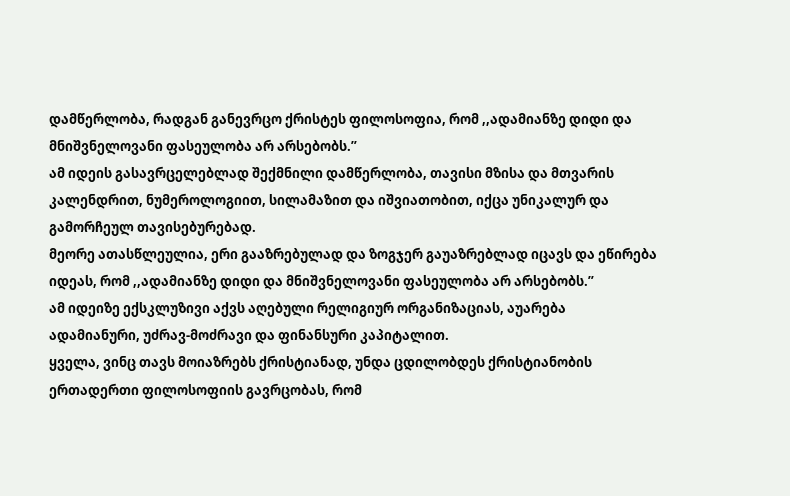დამწერლობა, რადგან განევრცო ქრისტეს ფილოსოფია, რომ ,,ადამიანზე დიდი და მნიშვნელოვანი ფასეულობა არ არსებობს.”
ამ იდეის გასავრცელებლად შექმნილი დამწერლობა, თავისი მზისა და მთვარის კალენდრით, ნუმეროლოგიით, სილამაზით და იშვიათობით, იქცა უნიკალურ და გამორჩეულ თავისებურებად.
მეორე ათასწლეულია, ერი გააზრებულად და ზოგჯერ გაუაზრებლად იცავს და ეწირება იდეას, რომ ,,ადამიანზე დიდი და მნიშვნელოვანი ფასეულობა არ არსებობს.”
ამ იდეიზე ექსკლუზივი აქვს აღებული რელიგიურ ორგანიზაციას, აუარება ადამიანური, უძრავ-მოძრავი და ფინანსური კაპიტალით.
ყველა, ვინც თავს მოიაზრებს ქრისტიანად, უნდა ცდილობდეს ქრისტიანობის ერთადერთი ფილოსოფიის გავრცობას, რომ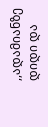,,ადამიანზე დიდი და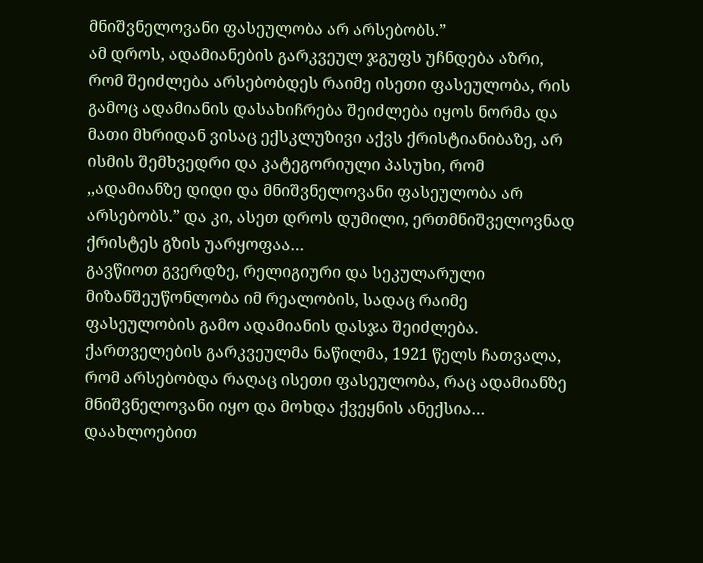მნიშვნელოვანი ფასეულობა არ არსებობს.”
ამ დროს, ადამიანების გარკვეულ ჯგუფს უჩნდება აზრი, რომ შეიძლება არსებობდეს რაიმე ისეთი ფასეულობა, რის გამოც ადამიანის დასახიჩრება შეიძლება იყოს ნორმა და მათი მხრიდან ვისაც ექსკლუზივი აქვს ქრისტიანიბაზე, არ ისმის შემხვედრი და კატეგორიული პასუხი, რომ ,,ადამიანზე დიდი და მნიშვნელოვანი ფასეულობა არ არსებობს.” და კი, ასეთ დროს დუმილი, ერთმნიშველოვნად ქრისტეს გზის უარყოფაა…
გავწიოთ გვერდზე, რელიგიური და სეკულარული მიზანშეუწონლობა იმ რეალობის, სადაც რაიმე ფასეულობის გამო ადამიანის დასჯა შეიძლება.
ქართველების გარკვეულმა ნაწილმა, 1921 წელს ჩათვალა, რომ არსებობდა რაღაც ისეთი ფასეულობა, რაც ადამიანზე მნიშვნელოვანი იყო და მოხდა ქვეყნის ანექსია… დაახლოებით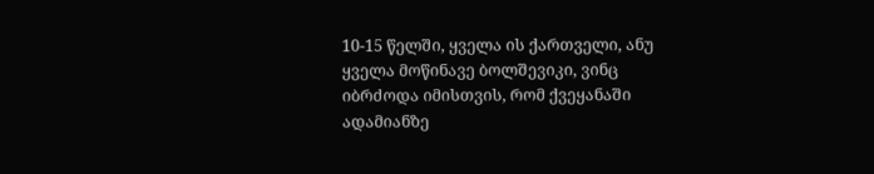10-15 წელში, ყველა ის ქართველი, ანუ ყველა მოწინავე ბოლშევიკი, ვინც იბრძოდა იმისთვის, რომ ქვეყანაში ადამიანზე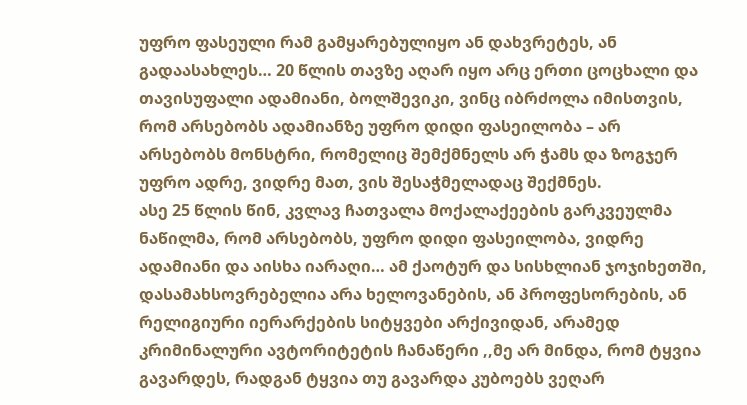უფრო ფასეული რამ გამყარებულიყო ან დახვრეტეს, ან გადაასახლეს… 20 წლის თავზე აღარ იყო არც ერთი ცოცხალი და თავისუფალი ადამიანი, ბოლშევიკი, ვინც იბრძოლა იმისთვის, რომ არსებობს ადამიანზე უფრო დიდი ფასეილობა – არ არსებობს მონსტრი, რომელიც შემქმნელს არ ჭამს და ზოგჯერ უფრო ადრე, ვიდრე მათ, ვის შესაჭმელადაც შექმნეს.
ასე 25 წლის წინ, კვლავ ჩათვალა მოქალაქეების გარკვეულმა ნაწილმა, რომ არსებობს, უფრო დიდი ფასეილობა, ვიდრე ადამიანი და აისხა იარაღი… ამ ქაოტურ და სისხლიან ჯოჯიხეთში, დასამახსოვრებელია არა ხელოვანების, ან პროფესორების, ან რელიგიური იერარქების სიტყვები არქივიდან, არამედ კრიმინალური ავტორიტეტის ჩანაწერი ,,მე არ მინდა, რომ ტყვია გავარდეს, რადგან ტყვია თუ გავარდა კუბოებს ვეღარ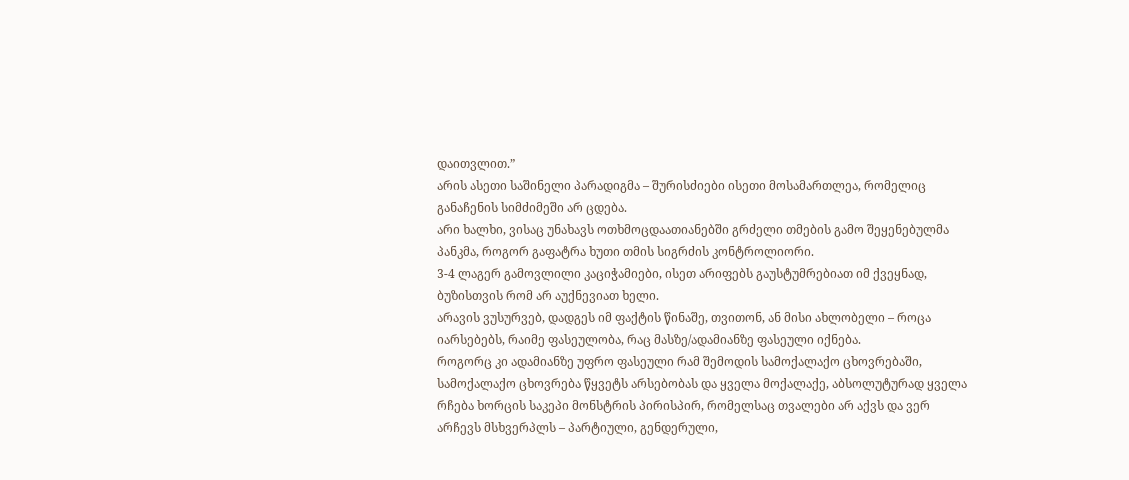დაითვლით.”
არის ასეთი საშინელი პარადიგმა – შურისძიები ისეთი მოსამართლეა, რომელიც განაჩენის სიმძიმეში არ ცდება.
არი ხალხი, ვისაც უნახავს ოთხმოცდაათიანებში გრძელი თმების გამო შეყენებულმა პანკმა, როგორ გაფატრა ხუთი თმის სიგრძის კონტროლიორი.
3-4 ლაგერ გამოვლილი კაციჭამიები, ისეთ არიფებს გაუსტუმრებიათ იმ ქვეყნად, ბუზისთვის რომ არ აუქნევიათ ხელი.
არავის ვუსურვებ, დადგეს იმ ფაქტის წინაშე, თვითონ, ან მისი ახლობელი – როცა იარსებებს, რაიმე ფასეულობა, რაც მასზე/ადამიანზე ფასეული იქნება.
როგორც კი ადამიანზე უფრო ფასეული რამ შემოდის სამოქალაქო ცხოვრებაში, სამოქალაქო ცხოვრება წყვეტს არსებობას და ყველა მოქალაქე, აბსოლუტურად ყველა რჩება ხორცის საკეპი მონსტრის პირისპირ, რომელსაც თვალები არ აქვს და ვერ არჩევს მსხვერპლს – პარტიული, გენდერული,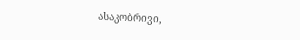ასაკობრივი,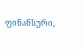ფინანსური,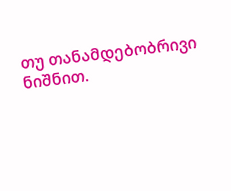თუ თანამდებობრივი ნიშნით.